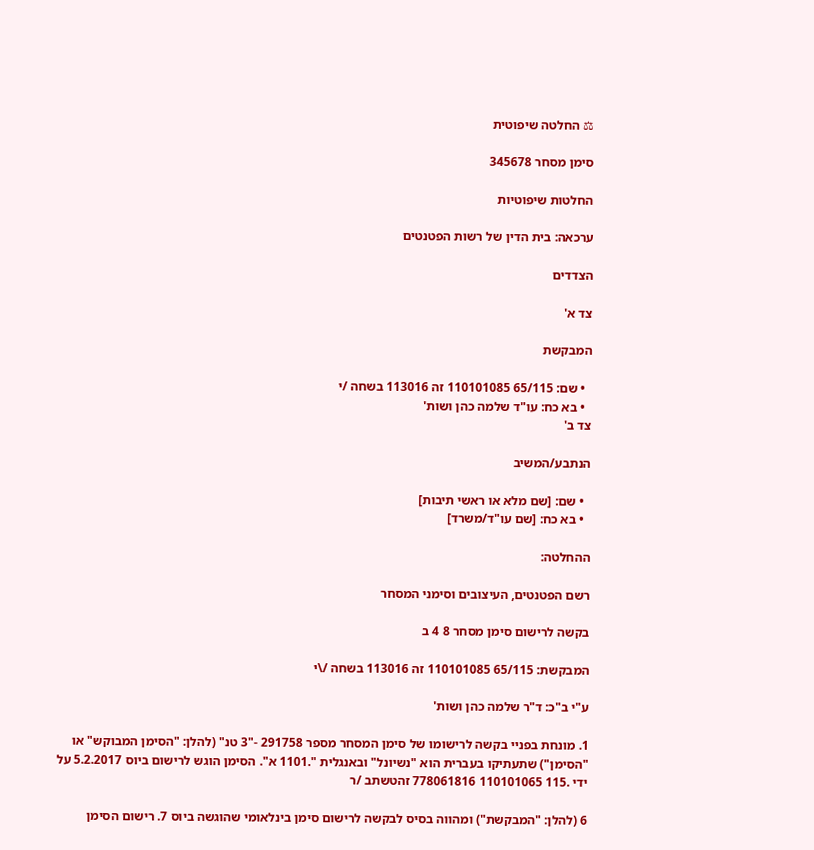⚖ החלטה שיפוטית

סימן מסחר 345678

החלטות שיפוטיות

ערכאה: בית הדין של רשות הפטנטים

הצדדים

צד א'

המבקשת

  • שם: 65/115 110101085 זה 113016 בשחה /י
  • בא כח: עו"ד שלמה כהן ושות'
צד ב'

הנתבע/המשיב

  • שם: [שם מלא או ראשי תיבות]
  • בא כח: [שם עו"ד/משרד]

ההחלטה:

רשם הפטנטים, העיצובים וסימני המסחר

בקשה לרישום סימן מסחר 8 4 ב

המבקשת: 65/115 110101085 זה 113016 בשחה /\י

ע"י ב"כ: ד"ר שלמה כהן ושות'

1. מונחת בפניי בקשה לרישומו של סימן המסחר מספר 291758 -"3 טנ" (להלן: "הסימן המבוקש" או "הסימן") שתעתיקו בעברית הוא "נשיונל" ובאנגלית ".1101 א". הסימן הוגש לרישום ביוס 5.2.2017 על ידי .115 110101065 778061816 זהטשתב /ר

6 (להלן: "המבקשת") ומהווה בסיס לבקשה לרישום סימן בינלאומי שהוגשה ביוס 7. רישום הסימן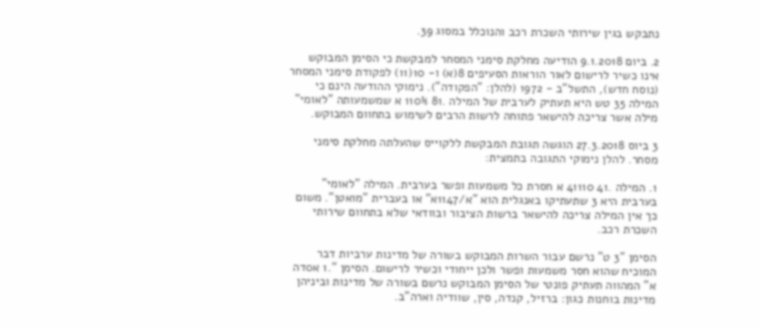נתבקש בגין שירותי השכרת רכב והנוכלל במסוג 39.

2. ביום 9.1.2018 הודיעה מחלקת סימני המסחר למבקשת כי הסימן המבוקש אינו כשיר לרישום לאור הוראות הסעיפים 8(א) ו- 10(11) לפקודת סימני המסחר (נוסח חדש), התשל"ב - 1972 (להלן: "הפקודה"). נימוקי ההודעה הינם כי המילה 35 טש היא תעתיק לערבית של המילה .81 110% א שמשמעותה "לאומי" מילה אשר צריכה להישאר פתוחה לרשות הרבים לשימוש בתחוום המבוקש.

3 ביוס 27.3.2018 הוגשה תגובת המבקשת ללקוייס שהעלתה מחלקת סימני מסחר. להלן נימוקי התגובה בתמצית:

1. המילה .41 41110 א חסרת כל משמעות ופשר בערבית. המילה "לאומי" בערבית היא 3 שתעתיקו באנגלית הוא "א/1147א" או בעברית "מואטן". משום כך אין המילה צריכה להישאר ברשות הציבור ובוודאי שלא בתחוום שירותי השכרת רכב.

הסימן "3 ט" נרשם עבור השרות המבוקש בשורה של מדינות ערביות דבר המוכיח שהוא חסר משמעות ופשר ולכן ייחודי וכשיר לרישום. הסימן ".1 א0דה א" המהווה תעתיק פונטי של הסימן המבוקש נרשם בשורה של מדינות וביניהן מדינות בוחנות כגון: ברזיל, קנדה, סין, שוודיה וארה"ב.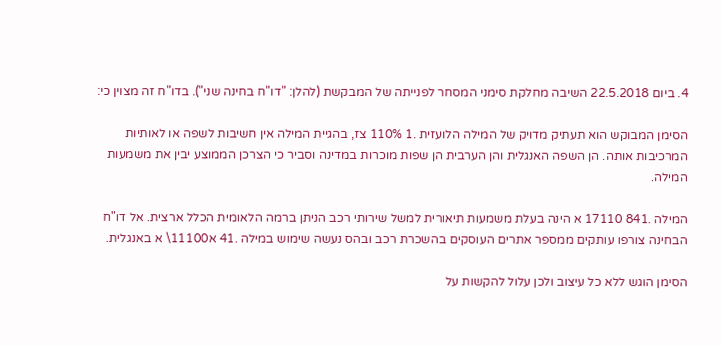4. ביום 22.5.2018 השיבה מחלקת סימני המסחר לפנייתה של המבקשת (להלן: "דו"ח בחינה שני"). בדו"ח זה מצוין כי:

הסימן המבוקש הוא תעתיק מדויק של המילה הלועזית .1 110% צז, בהגיית המילה אין חשיבות לשפה או לאותיות המרכיבות אותה. הן השפה האנגלית והן הערבית הן שפות מוכרות במדינה וסביר כי הצרכן הממוצע יבין את משמעות המילה.

המילה .841 17110 א הינה בעלת משמעות תיאורית למשל שירותי רכב הניתן ברמה הלאומית הכלל ארצית. אל דו"ח הבחינה צורפו עותקים ממספר אתרים העוסקים בהשכרת רכב ובהס נעשה שימוש במילה .41 א11100\ א באנגלית.

הסימן הוגש ללא כל עיצוב ולכן עלול להקשות על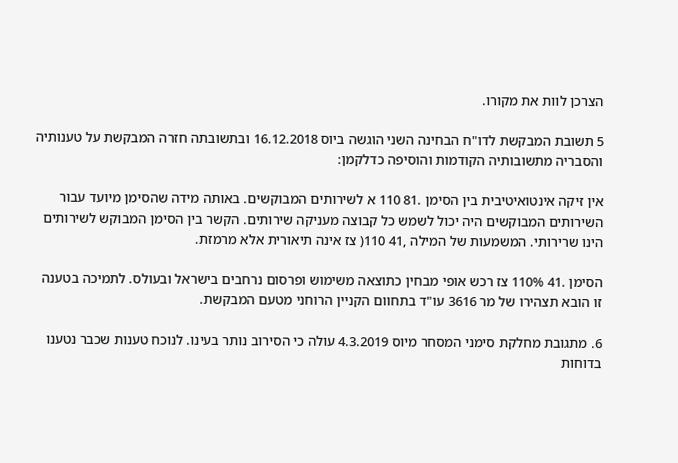הצרכן לוות את מקורו.

5 תשובת המבקשת לדו"ח הבחינה השני הוגשה ביוס 16.12.2018 ובתשובתה חזרה המבקשת על טענותיה והסבריה מתשובותיה הקודמות והוסיפה כדלקמן:

אין זּיקה אינטואיטיבית בין הסימן .81 110 א לשירותים המבוקשים. באותה מידה שהסימן מיועד עבור השירותים המבוקשים היה יכול לשמש כל קבוצה מעניקה שירותים. הקשר בין הסימן המבוקש לשירותים הינו שרירותי. המשמעות של המילה ,41 110( צז אינה תיאורית אלא מרמזת.

הסימן .41 110% צז רכש אופי מבחין כתוצאה משימוש ופרסום נרחבים בישראל ובעולס. לתמיכה בטענה זו הובא תצהירו של מר 3616 עו"ד בתחוום הקניין הרוחני מטעם המבקשת.

6. מתגובת מחלקת סימני המסחר מיוס 4.3.2019 עולה כי הסירוב נותר בעינו. לנוכח טענות שכבר נטענו בדוחות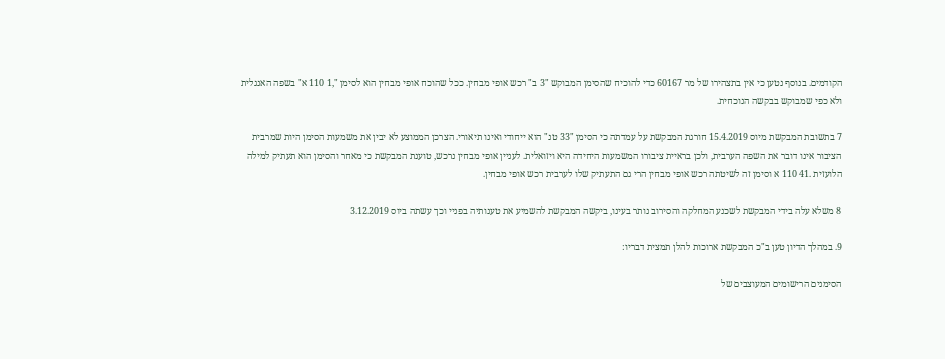הקודמים. בנוסף נטען כי אין בתצהירו של מר 60167 כדי להוכיח שהסימן המבוקש "3 ב" רכש אופי מבחין. ככל שהוכח אופי מבחין הוא לסימן ",1 110 א" בשפה האנגלית ולא כפי שמבוקש בבקשה הנוכחית.

7 בתשובת המבקשת מיוס 15.4.2019 חורגת המבקשת על עמדתה כי הסימן "33 טנ" הוא ייחודי ואינו תיאורי. הצרכן הממוצע לא יבין את משמעות הסימן היות שמרבית הציבור אינו דובר את השפה הערבית, ולכן בראיית ציבורו המשמעות היחידה היא ויזואלית. לעניין אופי מבחין נרכש, טוענת המבקשת כי מאחר והסימן הוא תעתיק למילה הלועזית .41 110 א וסימן זה לשיטתה רכש אופי מבחין הרי גם התעתיק שלו לערבית רכש אופי מבחין.

8 משלא עלה בידי המבקשת לשכנע המחלקה והסירוב נותר בעינו, ביקשה המבקשת להשמיע את טענותיה בפניי וכך עשתה ביוס 3.12.2019

9. במהלך הדיון טען ב"כ המבקשת ארוכות להלן תמצית דבריו:

הסימנים הרישומים המעוצבים של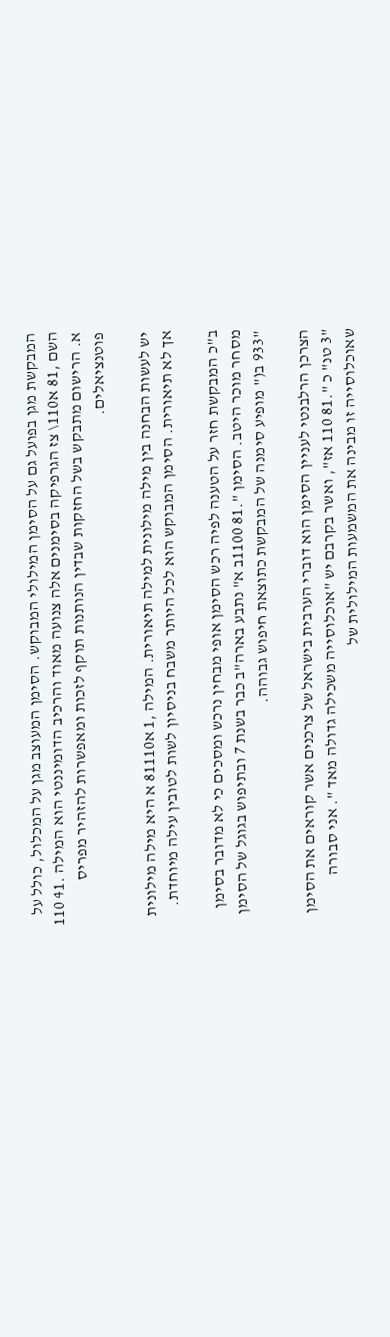המבקשת מגן בפועל גם על הסימן המילולי המבוקש. הסימן המעוצב מגן על המכלול, כולל על השם ,81 א110\ צז הגרפיקה בסימנים אלה צנועה מאוד והרכיב הדומיננטי הוא המילה .41 110 א. הרישום מתבקש בשל החזקות שבדין הנותנות תוקף לזכות ומאפשרות להזהיר מפריס פוטנציאלים.

יש לעשות הבחנה בין מילה מילונית למילה תיאורית. המילה ,1 א81110 א היא מילה מילונית אך לא תיאורית. הסימן המבוקש הוא לכל היותר משבח בניסיון לשות לטובין עילה מיוחדת.

ב"כ המבקשת חזר על הטענה לפיה רכש הסימן אופי מבחין נרכש ומסכים כי לא מדובר בסימן מסחר מוכר היטב. הסימן ".81 1100ב א" נתבע בארה"ב כבר בשנת 7 ובתיפוש בגוגל של הסימן "933 ב(" מופיע סימנה של המבקשת כתוצאת חיפוש גבוהה.

הצרכן הרלבנטי לעניין הסימן הוא דוברי הערבית בישראל של צרכנים אשר קוראים את הסימן "3 טנ" כ ".81 110 אז", ואשר בקרבם יש "אוכלוסייה משכילה גדולה מאד ". אני סבורה שאוכלוסייה זו מבינה את המשמעות המילולית של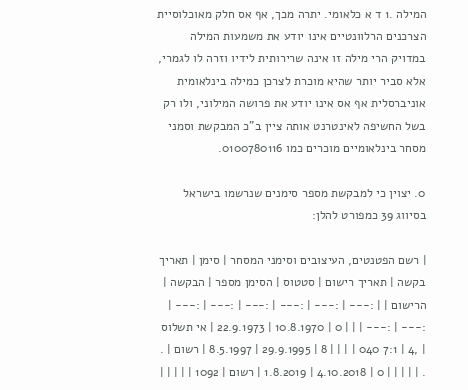המילה .1 ד א כלאומי. יתרה מכך, אף אס חלק מאוכלוסיית הצרכנים הרלוונטיים אינו יודע את משמעות המילה במדויק הרי מילה זו אינה שרירותית לידיו וזרה לו לגמרי, אלא סביר יותר שהיא מוכרת לצרכן כמילה בינלאומית אוניברסלית אף אס אינו יודע את פרושה המילוני, ולו רק בשל החשיפה לאינטרנט אותה ציין ב"כ המבקשת וסמני מסחר בינלאומיים מוכרים כמו 0100780116.

0. יצוין כי למבקשת מספר סימנים שנרשמו בישראל בסיווג 39 כמפורט להלן:

| רשם הפטנטים, העיצובים וסימני המסחר | סימן | תאריך בקשה | תאריך רישום | סטטוס | הסימן מספר | הבקשה | הרישום | | :--- | :--- | :--- | :--- | :--- | :--- | :--- | :--- | | | 0 | 10.8.1970 | 22.9.1973 | אי תשלוס | ,4 | 7:1 040 | | | | 8 | 29.9.1995 | 8.5.1997 | רשום | . . | | | | | 0 | 4.10.2018 | 1.8.2019 | רשום | 1092 | | | | |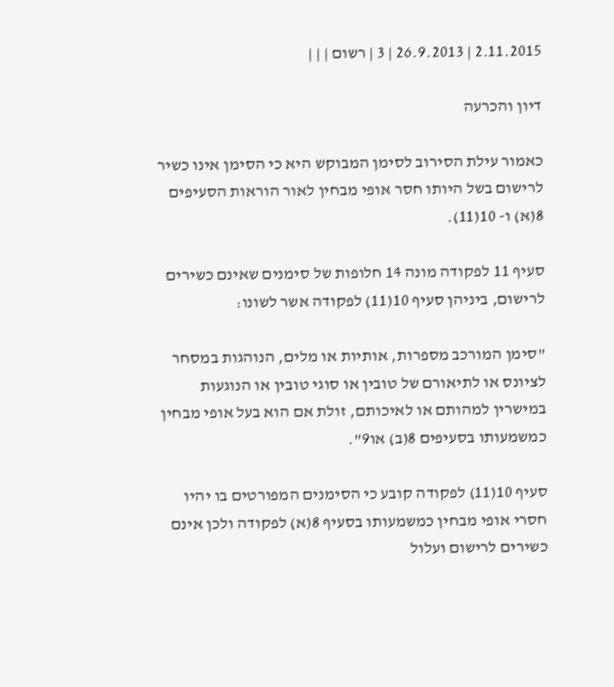2.11.2015 | 26.9.2013 | 3 | רשום | | |

דיון והכרעה

כאמור עילת הסירוב לסימן המבוקש היא כי הסימן אינו כשיר לרישום בשל היותו חסר אופי מבחין לאור הוראות הסעיפים 8(א) ו- 10(11).

סעיף 11 לפקודה מונה 14 חלופות של סימנים שאינם כשירים לרישום, ביניהן סעיף 10(11) לפקודה אשר לשונו:

"סימן המורכב מספרות, אותיות או מלים, הנוהגות במסחר לציונס או לתיאורם של טובין או סוגי טובין או הנוגעות במישרין למהותם או לאיכותם, זולת אם הוא בעל אופי מבחין כמשמעותו בסעיפים 8(ב) או9".

סעיף 10(11) לפקודה קובע כי הסימנים המפורטים בו יהיו חסרי אופי מבחין כמשמעותו בסעיף 8(א) לפקודה ולכן אינם כשירים לרישום ועלול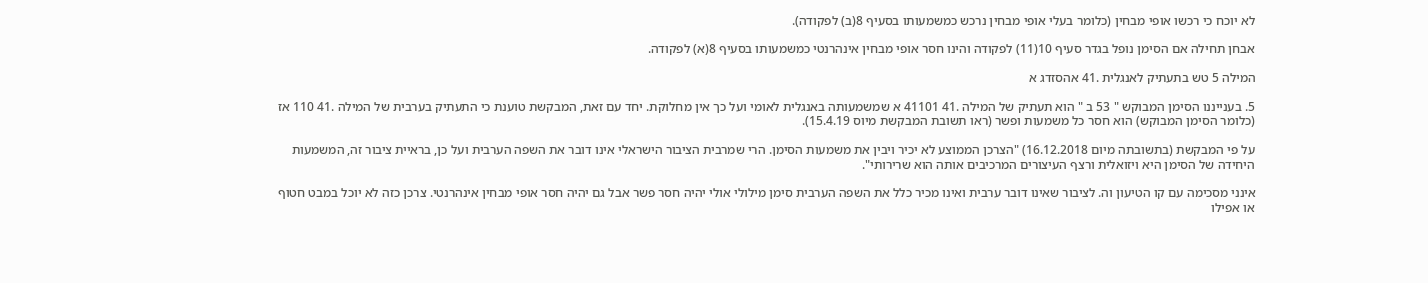לא יוכח כי רכשו אופי מבחין (כלומר בעלי אופי מבחין נרכש כמשמעותו בסעיף 8(ב) לפקודה).

אבחן תחילה אם הסימן נופל בגדר סעיף 10(11) לפקודה והינו חסר אופי מבחין אינהרנטי כמשמעותו בסעיף 8(א) לפקודה.

המילה 5 טש בתעתיק לאנגלית .41 אהסזדג א

5. בענייננו הסימן המבוקש " 53 ב " הוא תעתיק של המילה .41 41101 א שמשמעותה באנגלית לאומי ועל כך אין מחלוקת. יחד עם זאת, המבקשת טוענת כי התעתיק בערבית של המילה .41 110 אז (כלומר הסימן המבוקש) הוא חסר כל משמעות ופשר (ראו תשובת המבקשת מיוס 15.4.19).

על פי המבקשת (בתשובתה מיום 16.12.2018) "הצרכן הממוצע לא יכיר ויבין את משמעות הסימן. הרי שמרבית הציבור הישראלי אינו דובר את השפה הערבית ועל כן, בראיית ציבור זה, המשמעות היחידה של הסימן היא ויזואלית ורצף העיצורים המרכיבים אותה הוא שרירותי".

אינני מסכימה עם קו הטיעון וה. לציבור שאינו דובר ערבית ואינו מכיר כלל את השפה הערבית סימן מילולי אולי יהיה חסר פשר אבל גם יהיה חסר אופי מבחין אינהרנטי. צרכן כזה לא יוכל במבט חטוף או אפילו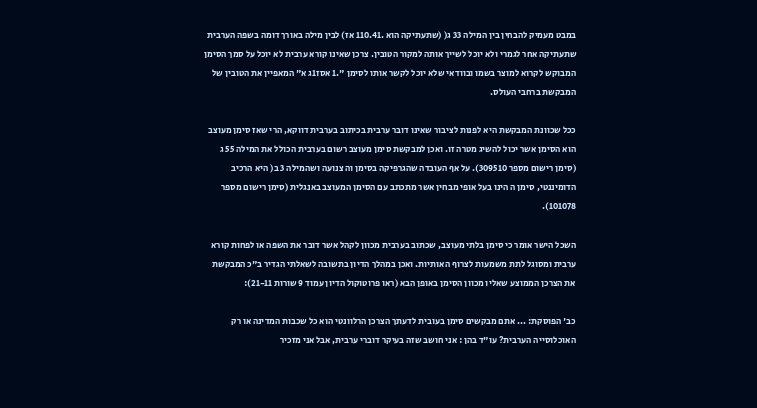במבט מעמיק להבחין בין המילה 33 ג( (שתעתיקה הוא .110.41 אז) לבין מילה באורך דומה בשפה הערבית שתעתיקה אחר לגמרי ולא יוכל לשייך אותה למקור הטובין. צרכן שאינו קורא ערבית לא יוכל על סמך הסימן המבוקש לקרוא למוצר בשמו ובוודאי שלא יוכל לקשר אותו לסימן ".1 אסז1ג א" המאפיין את הטובין של המבקשת ברחבי העולס.

ככל שכוונת המבקשת היא לפנות לציבור שאינו דובר ערבית בכיתוב בערבית דווקא, הרי שאז סימן מעוצב הוא הסימן אשר יכול להשיג מטרה זו. ואכן למבקשת סימן מעוצב רשום בערבית הכולל את המילה 55 ג (סימן רישום מספר 309510). על אף העובדה שהגרפיקה בסימן וה צנועה ושהמילה 3 ב( היא הרכיב הדומיננטי, סימן ה הינו בעל אופי מבחין אשר מתכתב עם הסימן המעוצב באנגלית (סימן רישום מספר 101078).

השכל הישר אומר כי סימן בלתי מעוצב, שכתוב בערבית מכוון לקהל אשר דובר את השפה או לפחות קורא ערבית ומסוגל לתת משמעות לצרוף האותיות. ואכן במהלך הדיון בתשובה לשאלתי הגדיר ב"כ המבקשת את הצרכן הממוצע שאליו מכוון הסימן באופן הבא (ראו פרוטוקול הדיון עמוד 9 שורות 21-11):

כב' הפוסקת: ... אתם מבקשים סימן בעובית לדעתך הצרכן הרלוונטי הוא כל שכבות המדינה או רק האוכלוסייה הערבית? עו"ד בהן : אני חושב שזה בעיקר דוברי ערבית, אבל אני מזכיר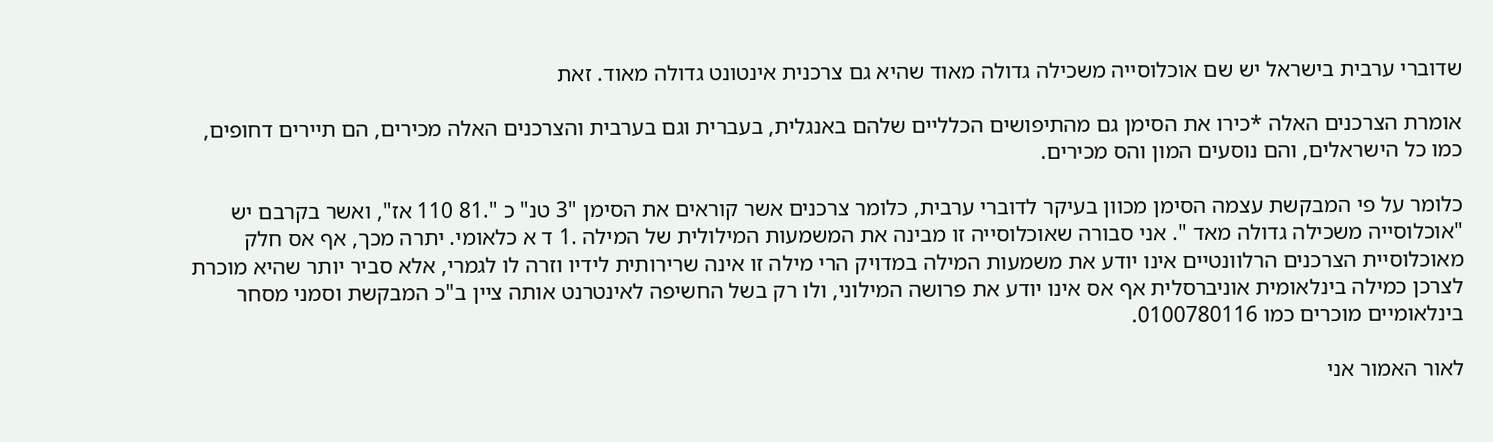שדוברי ערבית בישראל יש שם אוכלוסייה משכילה גדולה מאוד שהיא גם צרכנית אינטונט גדולה מאוד. זאת

אומרת הצרכנים האלה *כירו את הסימן גם מהתיפושים הכלליים שלהם באנגלית, בעברית וגם בערבית והצרכנים האלה מכירים, הם תיירים דחופים, כמו כל הישראלים, והם נוסעים המון והס מכירים.

כלומר על פי המבקשת עצמה הסימן מכוון בעיקר לדוברי ערבית, כלומר צרכנים אשר קוראים את הסימן "3 טנ" כ ".81 110 אז", ואשר בקרבם יש "אוכלוסייה משכילה גדולה מאד ". אני סבורה שאוכלוסייה זו מבינה את המשמעות המילולית של המילה .1 ד א כלאומי. יתרה מכך, אף אס חלק מאוכלוסיית הצרכנים הרלוונטיים אינו יודע את משמעות המילה במדויק הרי מילה זו אינה שרירותית לידיו וזרה לו לגמרי, אלא סביר יותר שהיא מוכרת לצרכן כמילה בינלאומית אוניברסלית אף אס אינו יודע את פרושה המילוני, ולו רק בשל החשיפה לאינטרנט אותה ציין ב"כ המבקשת וסמני מסחר בינלאומיים מוכרים כמו 0100780116.

לאור האמור אני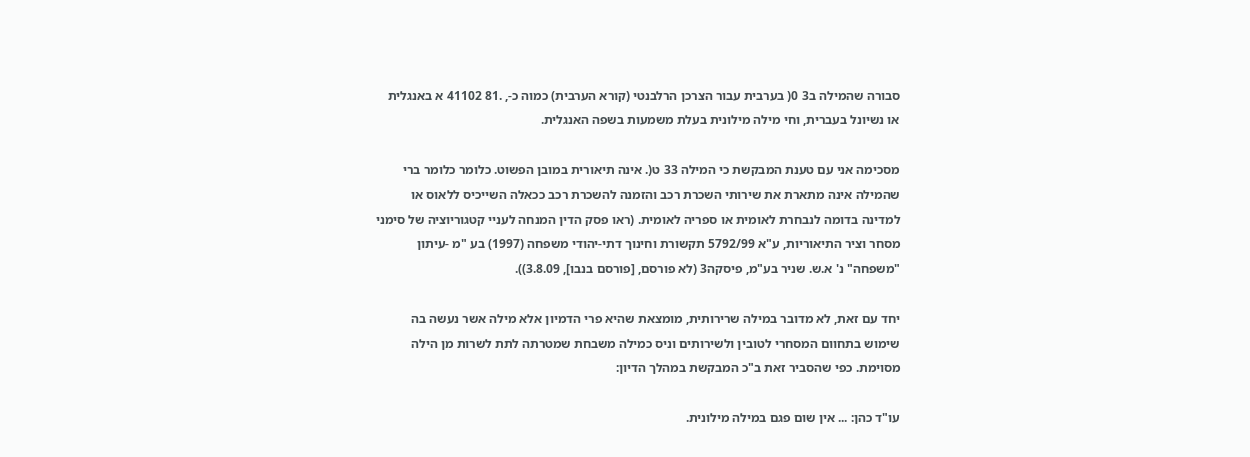סבורה שהמילה ב3 0( בערבית עבור הצרכן הרלבנטי (קורא הערבית) כמוה כ-, .81 41102 א באנגלית או נשיונל בעברית, וחי מילה מילונית בעלת משמעות בשפה האנגלית.

מסכימה אני עם טענת המבקשת כי המילה 33 ט(. אינה תיאורית במובן הפשוט. כלומר כלומר ברי שהמילה אינה מתארת את שירותי השכרת רכב והזמנה להשכרת רכב ככאלה השייכיס ללאוס או למדינה בדומה לנבחרת לאומית או ספריה לאומית. (ראו פסק הדין המנחה לעניי קטגוריוציה של סימני מסחר וציר התיאוריות, ע"א 5792/99 תקשורת וחינוך דתי-יהודי משפחה (1997) בע "מ -עיתון "משפחה" נ' א.ש. שניר בע"מ, פיסקה3 (לא פורסם, [פורסם בנבו], 3.8.09)).

יחד עם זאת, לא מדובר במילה שרירותית, מומצאת שהיא פרי הדמיון אלא מילה אשר נעשה בה שימוש בתחוום המסחרי לטובין ולשירותים וניס כמילה משבחת שמטרתה לתת לשרות מן הילה מסוימת. כפי שהסביר זאת ב"כ המבקשת במהלך הדיון:

עו"ד כהן: ... אין שום פגם במילה מילונית.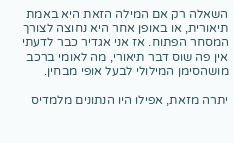השאלה רק אם המילה הזאת היא באמת תיאורית, או באופן אחר היא נחוצה לצורך המסחר הפתוח. אז אני אגדיר כבר לדעתי אין פה שוס דבר תיאורי, מה לאומי ברכב מושהסימן המילולי לבעל אופי מבחין.

יתרה מזאת, אפילו היו הנתונים מלמדיס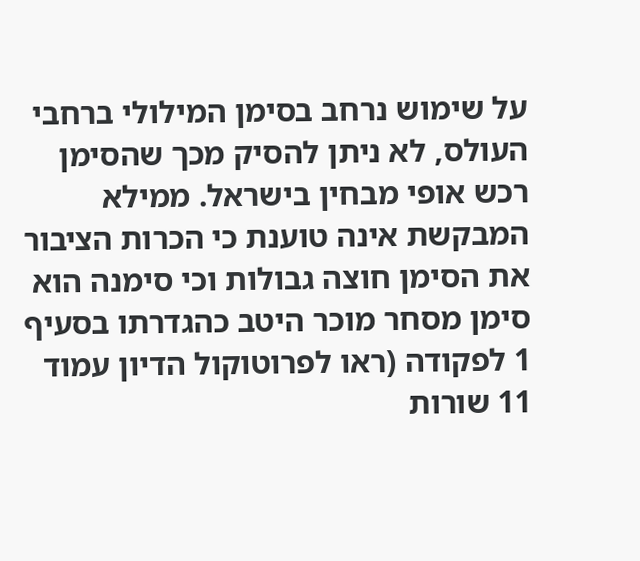על שימוש נרחב בסימן המילולי ברחבי העולס, לא ניתן להסיק מכך שהסימן רכש אופי מבחין בישראל. ממילא המבקשת אינה טוענת כי הכרות הציבור את הסימן חוצה גבולות וכי סימנה הוא סימן מסחר מוכר היטב כהגדרתו בסעיף 1 לפקודה (ראו לפרוטוקול הדיון עמוד 11 שורות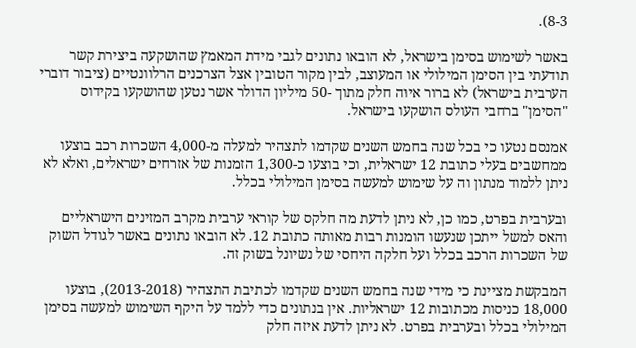8-3).

באשר לשימוש בסימן בישראל, לא הובאו נתונים לגבי מידת המאמץ שהושקעה ביצירת קשר תודעתי בין הסימן המילולי או המעוצב, לבין מקור הטובין אצל הצרכנים הרלוונטיים (ציבור דוברי הערבית בישראל) לא ברור איוּה חלק מתוך -50 מיליון הדולר אשר נטען שהושקעו בקידוס "הסימן" ברחבי העולס הושקעו בישראל.

אמנסם נטעו כי בכל שנה בחמש השנים שקדמו לתצהיר למעלה מ-4,000 השכרות רכב בוצעו ממחשבים בעלי כתובת 12 ישראלית, וכי בוצעו כ-1,300 הזמנות של אזרחים ישראלים, ואלא לא ניתן ללמוד מנתון וה על שימוש למעשה בסימן המילולי בכלל.

ובערבית בפרט, כמו כן, לא ניתן לדעת מה חלקס של קוראי ערבית מקרב המזינים הישראליים והאס למשל ייתכן שנעשו הומנות רבות מאותה כתובת 12. לא הובאו נתונים באשר לגודל השוק של השכרות הרכב בכלל ועל חלקה היחסי של נשיונל בשוק זה.

המבקשת מציינת כי מידי שנה בחמש השנים שקדמו לכתיבת התצהיר (2013-2018), בוצעו 18,000 כניסות מכתובות 12 ישראליות. אין בנתונים כדי ללמד על היקף השימוש למעשה בסימן המילולי בכלל ובערבית בפרט. לא ניתן לדעת איזה חלק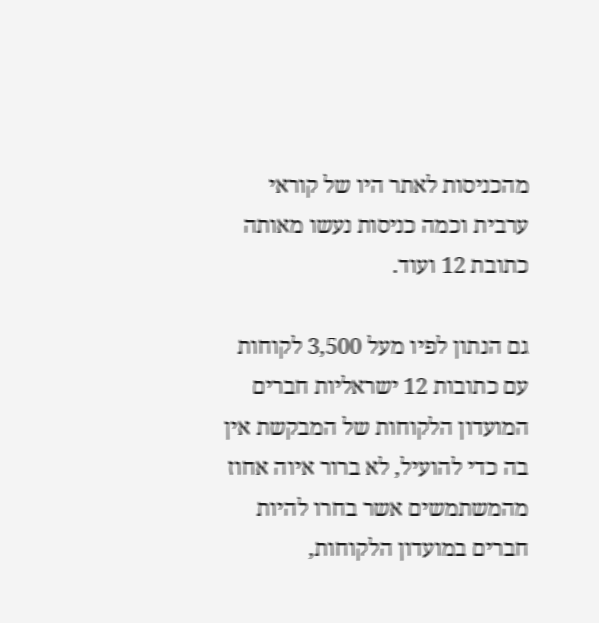מהכניסות לאתר היו של קוראי ערבית וכמה כניסות נעשו מאותה כתובת 12 ועוד.

גם הנתון לפיו מעל 3,500 לקוחות עם כתובות 12 ישראליות חברים המועדון הלקוחות של המבקשת אין בה כדי להועיל, לא ברור איוה אחוז מהמשתמשים אשר בחרו להיות חברים במועדון הלקוחות,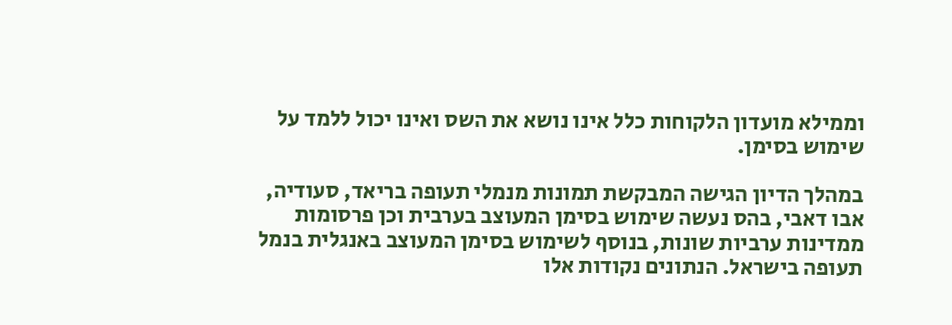וממילא מועדון הלקוחות כלל אינו נושא את השס ואינו יכול ללמד על שימוש בסימן.

במהלך הדיון הגישה המבקשת תמונות מנמלי תעופה בריאד, סעודיה, אבו דאבי, בהס נעשה שימוש בסימן המעוצב בערבית וכן פרסומות ממדינות ערביות שונות, בנוסף לשימוש בסימן המעוצב באנגלית בנמל תעופה בישראל. הנתונים נקודות אלו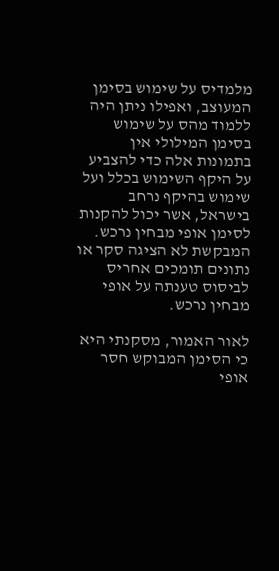מלמדיס על שימוש בסימן המעוצב, ואפילו ניתן היה ללמוד מהס על שימוש בסימן המילולי אין בתמונות אלה כדי להצביע על היקף השימוש בכלל ועל שימוש בהיקף נרחב בישראל, אשר יכול להקנות לסימן אופי מבחין נרכש. המבקשת לא הציגה סקר או נתונים תומכים אחריס לביסוס טענתה על אופי מבחין נרכש.

לאור האמור, מסקנתי היא כי הסימן המבוקש חסר אופי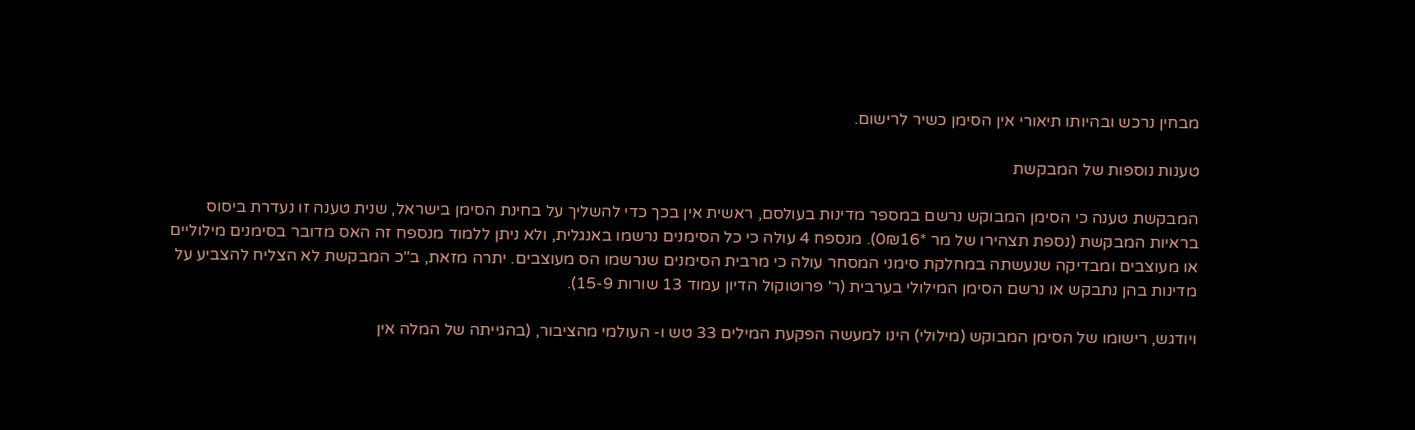מבחין נרכש ובהיותו תיאורי אין הסימן כשיר לרישום.

טענות נוספות של המבקשת

המבקשת טענה כי הסימן המבוקש נרשם במספר מדינות בעולסם, ראשית אין בכך כדי להשליך על בחינת הסימן בישראל, שנית טענה זו נעדרת ביסוס בראיות המבקשת (נספת תצהירו של מר *0₪16). מנספח 4 עולה כי כל הסימנים נרשמו באנגלית, ולא ניתן ללמוד מנספח זה האס מדובר בסימנים מילוליים או מעוצבים ומבדיקה שנעשתה במחלקת סימני המסחר עולה כי מרבית הסימנים שנרשמו הס מעוצבים. יתרה מזאת, ב"כ המבקשת לא הצליח להצביע על מדינות בהן נתבקש או נרשם הסימן המילולי בערבית (ר' פרוטוקול הדיון עמוד 13 שורות 15-9).

ויודגש, רישומו של הסימן המבוקש (מילולי) הינו למעשה הפקעת המילים 33 טש ו- העולמי מהציבור, (בהגייתה של המלה אין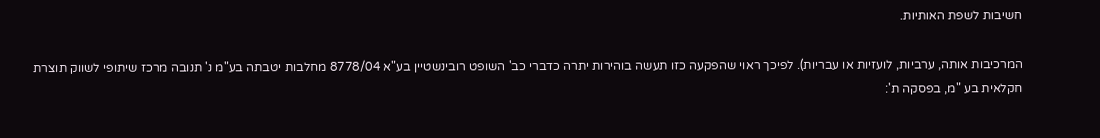חשיבות לשפת האותיות.

המרכיבות אותה, ערביות, לועזיות או עבריות). לפיכך ראוי שהפקעה כזו תעשה בוהירות יתרה כדברי כב' השופט רובינשטיין בע"א 8778/04 מחלבות יטבתה בע"מ נ' תנובה מרכז שיתופי לשווק תוצרת חקלאית בע "מ, בפסקה ת':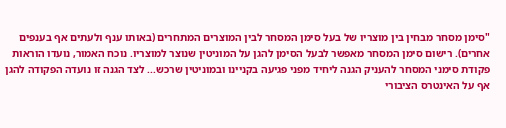"סימן מסחר מבחין בין מוצריו של בעל סימן המסחר לבין המוצרים המתחרים (באותו ענף ולעתים אף בענפים אחרים). רישום סימן המסחר מאפשר לבעל הסימן להגן על המוניטין שנוצר למוצריו. נוכח האמור, נועדו הוראות פקודת סימני המסחר להעניק הגנה ליחיד מפני פגיעה בקניינו ובמוניטין שרכש... לצד הגנה זו נועדה הפקודה להגן אף על האינטרס הציבורי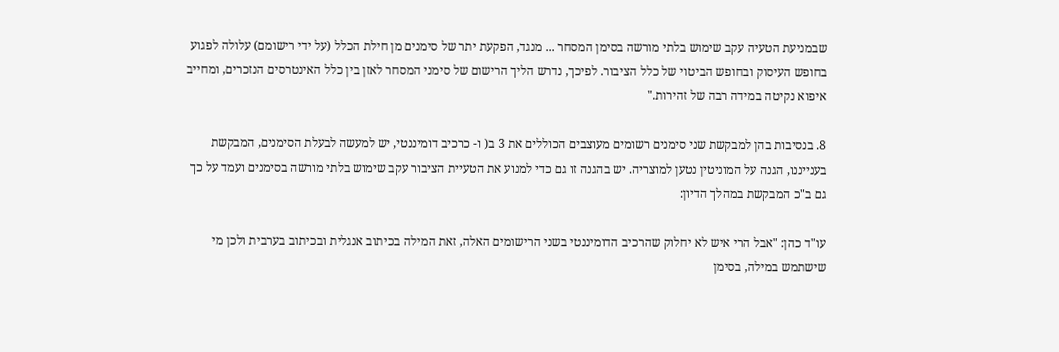שבמניעת הטעיה עקב שימוש בלתי מורשה בסימן המסחר ... מנגד, הפקעת יתר של סימנים מן חילת הכלל (על ידי רישומם) עלולה לפגוע בחופש העיסוק ובחופש הביטוי של כלל הציבור. לפיכך, נדרש הליך הרישום של סימני המסחר לאזן בין כלל האינטרסים הנזכרים, ומחייב איפוא נקיטה במידה רבה של זהירות."

8. בנסיבות בהן למבקשת שני סימנים רשומים מעוצבים הכוללים את 3 ב( ו- כרכיב דומיננטי, יש למעשה לבעלת הסימנים, המבקשת בענייננו, הגנה על המוניטין נטען למוצריה. יש בהגנה זו גם כדי למנוע את הטעיית הציבור עקב שימוש בלתי מורשה בסימנים ועמד על כך גם ב"כ המבקשת במהלך הדיון:

עו"ד כהן: "אבל הרי איש לא יחלוק שהרכיב הדומיננטי בשני הרישומים האלה, זאת המילה בכיתוב אנגלית ובכיתוב בערבית ולכן מי שישתמש במילה, בסימן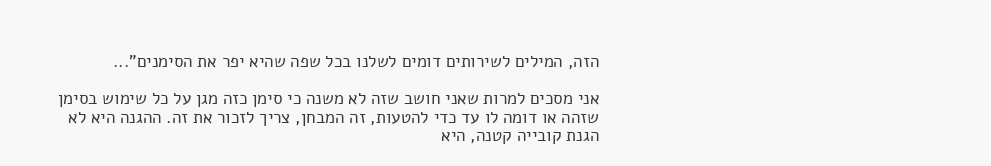הזה, המילים לשירותים דומים לשלנו בכל שפה שהיא יפר את הסימנים"...

אני מסכים למרות שאני חושב שזה לא משנה כי סימן כזה מגן על כל שימוש בסימן שזהה או דומה לו עד כדי להטעות, זה המבחן, צריך לזכור את זה. ההגנה היא לא הגנת קובייה קטנה, היא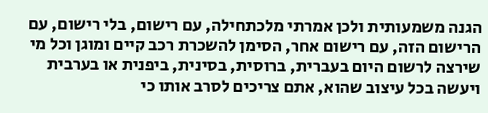הגנה משמעותית ולכן אמרתי מלכתחילה, עם רישום, בלי רישום, עם הרישום הזה, עם רישום אחר, הסימן להשכרת רכב קיים ומוגן וכל מי שירצה לרשום היום בעברית, ברוסית, בסינית, ביפנית או בערבית ויעשה בכל עיצוב שהוא, אתם צריכים לסרב אותו כי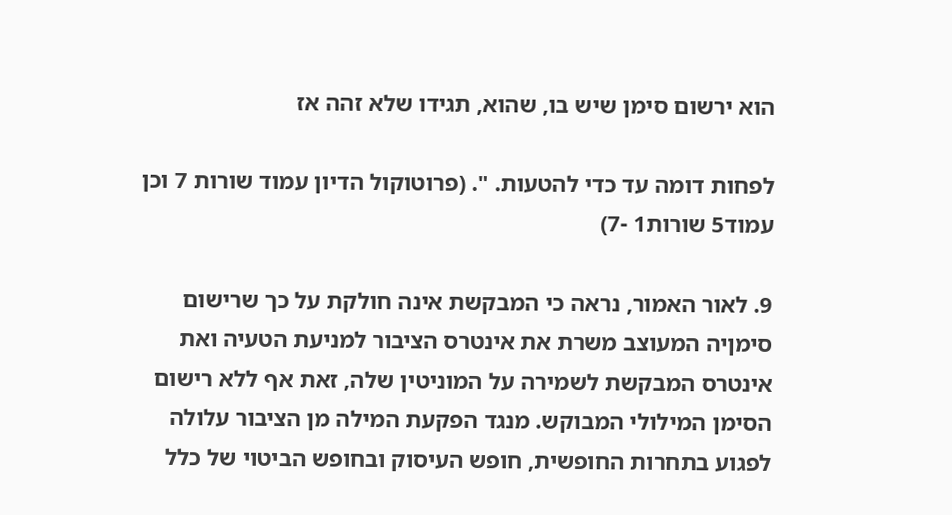הוא ירשום סימן שיש בו, שהוא, תגידו שלא זהה אז

לפחות דומה עד כדי להטעות. ". (פרוטוקול הדיון עמוד שורות 7 וכן עמוד5 שורות1 -7)

9. לאור האמור, נראה כי המבקשת אינה חולקת על כך שרישום סימןיה המעוצב משרת את אינטרס הציבור למניעת הטעיה ואת אינטרס המבקשת לשמירה על המוניטין שלה, זאת אף ללא רישום הסימן המילולי המבוקש. מנגד הפקעת המילה מן הציבור עלולה לפגוע בתחרות החופשית, חופש העיסוק ובחופש הביטוי של כלל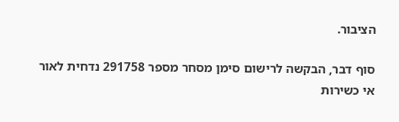הציבור.

סוף דבר, הבקשה לרישום סימן מסחר מספר 291758 נדחית לאור אי כשירות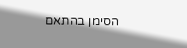הסימן בהתאם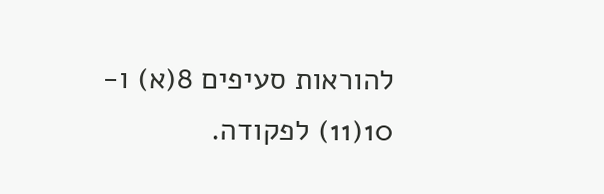להוראות סעיפים 8(א) ו- 10(11) לפקודה.